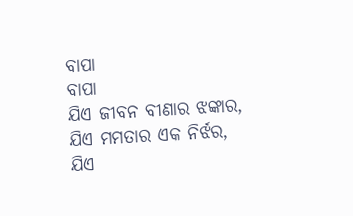ବାପା
ବାପା
ଯିଏ ଜୀବନ ବୀଣାର ଝଙ୍କାର,
ଯିଏ ମମତାର ଏକ ନିର୍ଝର,
ଯିଏ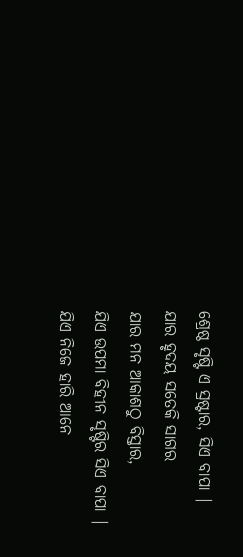ଶ୍ରେଷ୍ଠ ସୃଷ୍ଟି ଏ ସ୍ରଷ୍ଟାର, ସିଏ ବାପା |
ଯାର ହୃଦୟ ସତେକି ସାଗର
ଯାର ମନ ଆକାଶଠୁ ବିସ୍ତାର,
ଯିଏ ଉପମା ବିହୀନ ସୃଷ୍ଟିର ସିଏ ବାପା |
ଯିଏ ନିଜେ ହାରି ଆନେ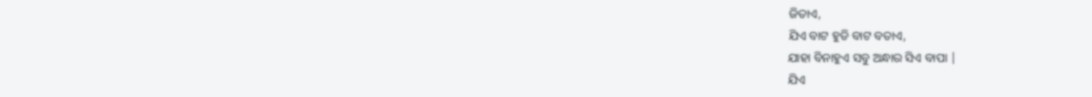ଜିତାଏ,
ଯିଏ ବାଟ ହୁଡି ବାଟ ବତାଏ,
ଯାହା ବିନାହୁଏ ସବୁ ଅନ୍ଧାର ସିଏ ବାପା |
ଯିଏ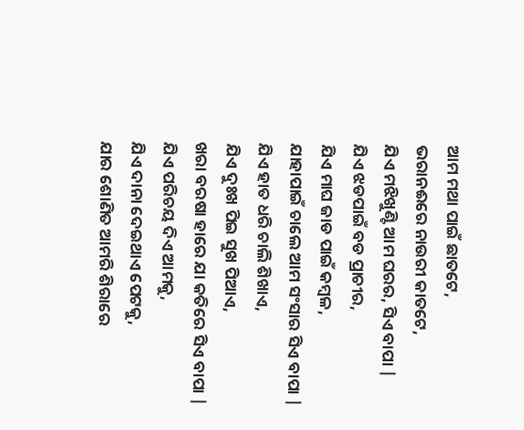ଆମ ମଥା ପାଇଁ ଛାତଟେ,
ଭରାନଈରେ ନାଉରୀ କାତଟେ,
ଯିଏ ମଝିଖୁଣ୍ଟି ଆମ ଘରର, ସିଏ ବାପା |
ଯିଏ ଝଡପାଇଁ ବଡ ପ୍ରାଚୀର,
ଯିଏ ମାଘ ଜାଡ ପାଇଁ କମ୍ବଳ,
ଯାହାପାଇଁ ଚାଲେ ଆମ ସଂସାର ସିଏ ବାପା |
ଯିଏ ହାତ ଧରି ଚାଲି ଶିଖାଏ,
ଯିଏ ଦୁଃଖ ପିଇ ସୁଖ ପିଆଏ,
ଖରା ବରଷା ହାରେ ଯା କତିରେ ସିଏ ବାପା |
ଯିଏ ପରିଚୟ ଦିଏ ଆମକୁ,
ଯିଏ ଦାନା ଦେଇଥାଏ ପେଟକୁ,
ଯାର ଶୋଣିତ ଆମରି ଶିରାରେ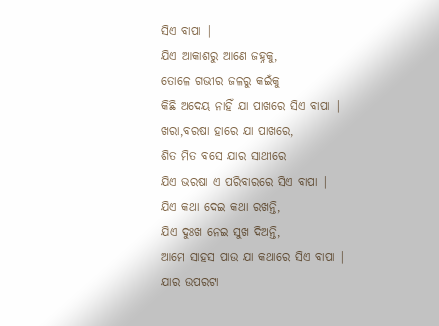ସିଏ ବାପା |
ଯିଏ ଆକାଶରୁ ଆଣେ ଜହ୍ନକୁ,
ତୋଳେ ଗଭୀର ଜଳରୁ କଇଁକୁ
କିଛି ଅଦେୟ ନାହିଁ ଯା ପାଖରେ ସିଏ ବାପା |
ଖରା,ବରଷା ହାରେ ଯା ପାଖରେ,
ଶିତ ମିତ ବସେ ଯାର ସାଥୀରେ
ଯିଏ ଭରଷା ଏ ପରିବାରରେ ସିଏ ବାପା |
ଯିଏ କଥା ଦେଇ କଥା ରଖନ୍ତି,
ଯିଏ ଦୁଃଖ ନେଇ ସୁଖ ଦିଅନ୍ତି,
ଆମେ ସାହସ ପାଉ ଯା କଥାରେ ସିଏ ବାପା |
ଯାର ଉପରଟା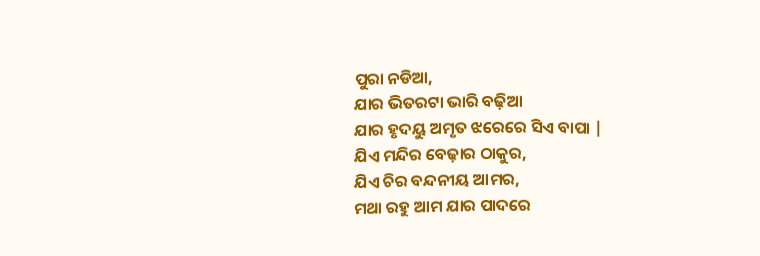ପୁରା ନଡିଆ,
ଯାର ଭିତରଟା ଭାରି ବଢ଼ିଆ
ଯାର ହୃଦୟୁ ଅମୃତ ଝରେରେ ସିଏ ବାପା |
ଯିଏ ମନ୍ଦିର ବେଢ଼ାର ଠାକୁର,
ଯିଏ ଚିର ବନ୍ଦନୀୟ ଆମର,
ମଥା ରହୁ ଆମ ଯାର ପାଦରେ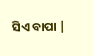ସିଏ ବାପା |